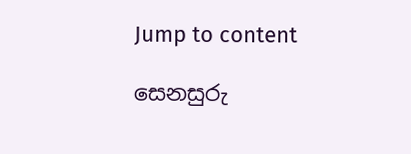Jump to content

සෙනසුරු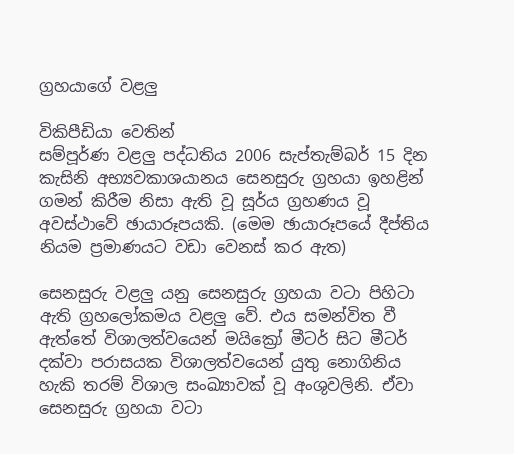ග්‍රහ‍යාගේ වළලු

විකිපීඩියා වෙතින්
සම්පූර්ණ වළලු පද්ධතිය 2006 සැප්තැම්බර් 15 දින කැසිනි අභ්‍යවකාශයානය සෙනසුරු ග්‍රහයා ඉහළින් ගමන් කිරීම නිසා ඇති වූ සූර්ය ග්‍රහණය වූ අවස්ථාවේ ඡායාරූපයකි. (මෙම ඡායාරූපයේ දීප්තිය නියම ප්‍රමාණයට වඩා වෙනස් කර ඇත)

සෙනසුරු වළලු යනු සෙනසුරු ග්‍රහයා වටා පිහිටා ඇති ග්‍රහලෝකමය වළලු වේ. එය සමන්විත වී ඇත්තේ විශාලත්වයෙන් මයික්‍රෝ මීටර් සිට මීටර් දක්වා පරාසයක විශාලත්වයෙන් යුතු නොගිනිය හැකි තරම් විශාල සංඛ්‍යාවක් වූ අංශුවලිනි. ඒවා සෙනසුරු ග්‍රහයා වටා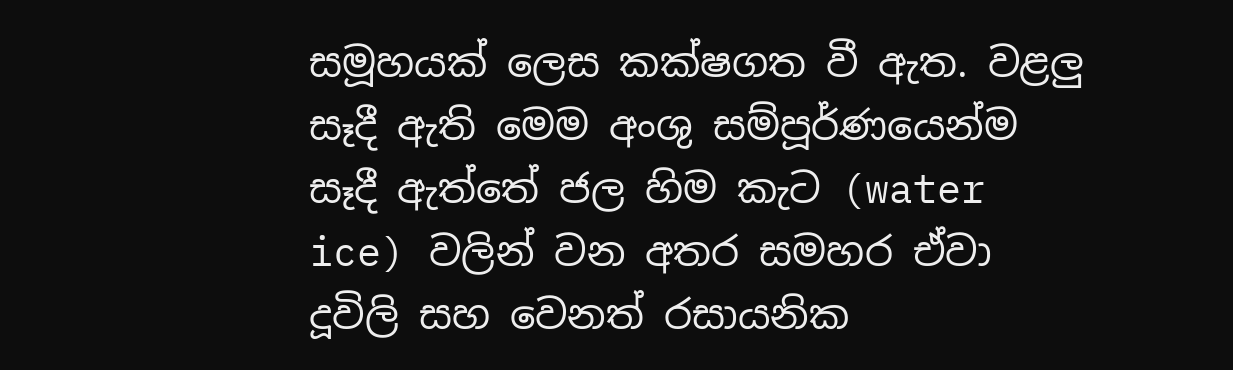සමූහයක් ලෙස කක්ෂගත වී ඇත. වළලු සෑදී ඇති මෙම අංශු සම්පූර්ණයෙන්ම සෑදී ඇත්තේ ජල හිම කැට (water ice) වලින් වන අතර සමහර ඒවා දූවිලි සහ වෙනත් රසායනික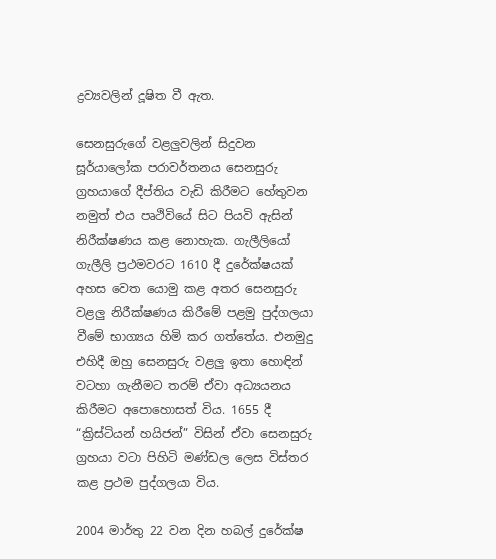ද්‍රව්‍යවලින් දූෂිත වී ඇත.

සෙනසුරුගේ වළලුවලින් සිදුවන සූර්යාලෝක පරාවර්තනය සෙනසුරු ග්‍රහයාගේ දීප්තිය වැඩි කිරීමට හේතුවන නමුත් එය පෘථිවියේ සිට පියවි ඇසින් නිරීක්ෂණය කළ නොහැක. ගැලීලියෝ ගැලීලි ප්‍රථමවරට 1610 දී දුරේක්ෂයක් අහස වෙත යොමු කළ අතර සෙනසුරු වළලු නිරීක්ෂණය කිරීමේ පළමු පුද්ගලයා වීමේ භාග්‍යය හිමි කර ගත්තේය. එනමුදු එහිදී ඔහු සෙනසුරු වළලු ඉතා හොඳින් වටහා ගැනීමට තරම් ඒවා අධ්‍යයනය කිරීමට ‍අපොහොසත් විය. 1655 දී “ක්‍රිස්ටියන් හයිජන්” විසින් ඒවා සෙනසුරු ග්‍රහයා වටා පිහිටි මණ්ඩල ලෙස විස්තර කළ ප්‍රථම පුද්ගලයා විය.

2004 මාර්තු 22 වන දින හබල් දුරේක්ෂ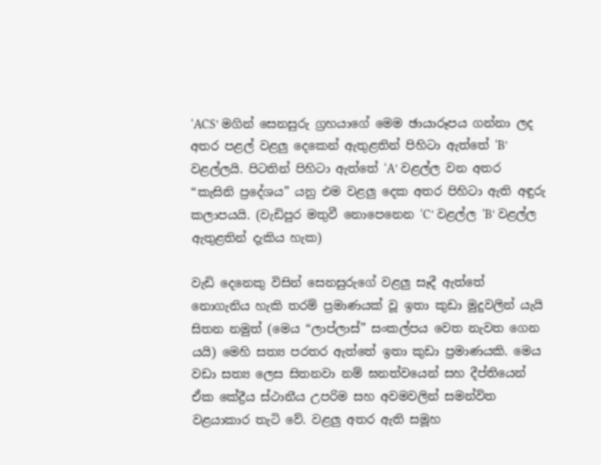‘ACS’ මගින් සෙනසුරු ග්‍රහයාගේ මෙම ඡායාරූපය ගන්නා ලද අතර පළල් වළලු ‍දෙකෙන් ඇතුළතින් පිහිටා ඇත්තේ ‘B’ වළල්ලයි. පිටතින් පිහිටා ඇත්තේ ‘A’ වළල්ල වන අතර “කැසිනි ප්‍රදේශය” යනු එම වළලු දෙක අතර පිහිටා ඇති අඳුරු කලාපයයි. (වැඩිපුර මතුවී නොපෙනෙන ‘C’ වළල්ල ‘B’ වළල්ල ඇතුළතින් දැකිය හැක)

වැඩි දෙනෙකු විසින් සෙනසුරුගේ වළලු සෑදී ඇත්තේ නොගැනිය හැකි තරම් ප්‍රමාණයක් වූ ඉතා කුඩා මුදුවලින් යැයි සිතන නමුත් (මෙය “ලාප්ලාස්” සංකල්පය වෙත නැවත ගෙන යයි) මෙහි සත්‍ය පරතර ඇත්තේ ඉතා කුඩා ප්‍රමාණයකි. මෙය වඩා සත්‍ය ලෙස සිතනවා නම් ඝනත්වයෙන් සහ දීප්තියෙන් ඒක කේද්‍රීය ස්ථානීය උපරිම සහ අවමවලින් සමන්විත වළයාකාර තැටි වේ. වළලු අතර ඇති සමූහ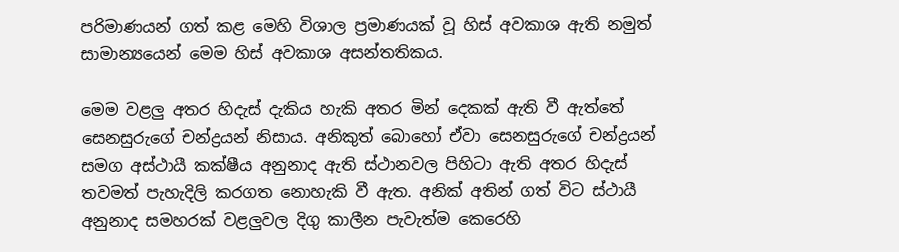පරිමාණ‍යන් ගත් කළ මෙහි විශාල ප්‍රමාණයක් වූ හිස් අවකාශ ඇති නමුත් සාමාන්‍යයෙන් මෙම හිස් අවකාශ අසන්තතිකය.

මෙම වළලු අතර හිදැස් දැකිය හැකි අතර මින් දෙකක් ඇති වී ඇත්තේ සෙනසුරුගේ චන්ද්‍රයන් නිසාය. අනිකුත් බොහෝ ඒවා සෙනසුරුගේ චන්ද්‍රයන් සමග අස්ථායී කක්ෂීය අනුනාද ඇති ස්ථානවල පිහිටා ඇති අතර හිදැස් තවමත් පැහැදිලි කරගත නොහැකි වී ඇත. අනික් අතින් ගත් විට ස්ථායී අනුනාද සමහරක් වළලුවල දිගු කාලීන පැවැත්ම කෙරෙහි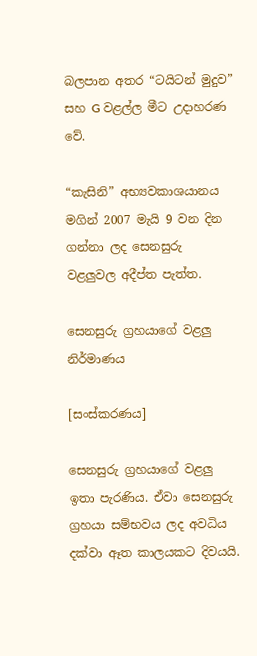බලපාන අතර “ටයිටන් මුදුව” සහ G වළල්ල මීට උදාහරණ වේ.

“කැසිනි” අභ්‍යවකාශයානය මගින් 2007 මැයි 9 වන දින ගන්නා ලද සෙනසුරු වළලුවල අදීප්ත පැත්ත.

සෙනසුරු ග්‍රහයාගේ වළලු නිර්මාණය

[සංස්කරණය]

සෙනසුරු ග්‍රහයාගේ වළලු ඉතා පැරණිය. ඒවා සෙනසුරු ග්‍රහයා සම්භවය ලද අවධිය දක්වා ඈත කාලයකට දිවයයි.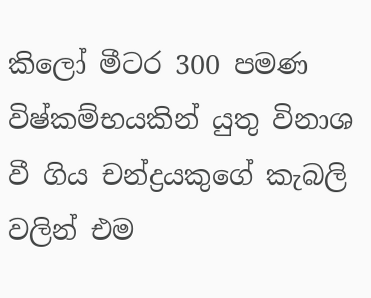කිලෝ මීටර 300 පමණ විෂ්කම්භයකින් යුතු විනාශ වී ගිය චන්ද්‍රයකුගේ කැබලි වලින් එම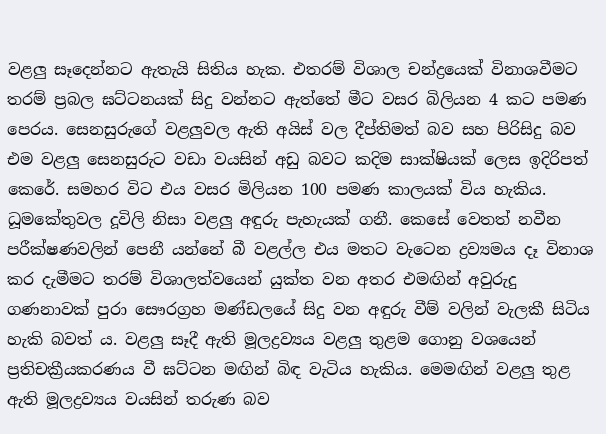වළලු සෑදෙන්නට ඇතැයි සිතිය හැක. එතරම් විශාල චන්ද්‍රයෙක් විනාශවීමට තරම් ප්‍රබල ඝට්ටනයක් සිදු වන්නට ඇත්තේ මීට වසර බිලියන 4 කට පමණ පෙරය. සෙනසුරුගේ වළලුවල ඇති අයිස් වල දීප්තිමත් බව සහ පිරිසිදු බව එම වළලු සෙනසුරුට වඩා වයසින් අඩු බවට කදිම සාක්ෂියක් ලෙස ඉදිරිපත් කෙරේ. සමහර විට එය වසර මිලියන 100 පමණ කාලයක් විය හැකිය. ධූමකේතුවල දූවිලි නිසා වළලු අඳුරු පැහැයක් ගනී. කෙසේ වෙතත් නවීන පරීක්ෂණවලින් පෙනී යන්නේ බී වළල්ල එය මතට වැටෙන ද්‍රව්‍යමය දෑ විනාශ කර දැමීමට තරම් විශාලත්වයෙන් යුක්ත වන අතර එමඟින් අවුරුදු ගණනාවක් පුරා සෞරග්‍රහ මණ්ඩලයේ සිදු වන අඳුරු වීම් වලින් වැලකී සිටිය හැකි බවත් ය. වළලු සෑදී ඇති මූලද්‍රව්‍යය වළලු තුළම ගොනු වශයෙන් ප්‍රතිචක්‍රීයකරණය වී ඝට්ටන මඟින් බිඳ වැටිය හැකිය. මෙමඟින් වළලු තුළ ඇති මූලද්‍රව්‍යය වයසින් තරුණ බව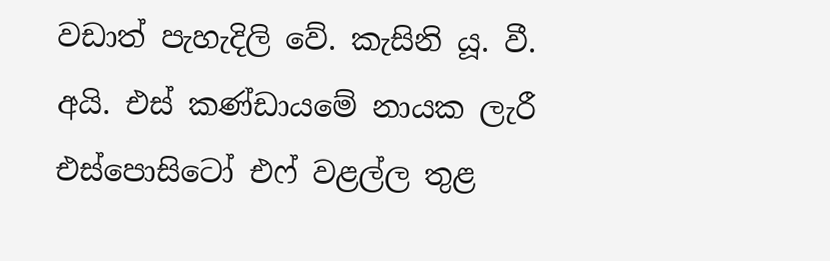වඩාත් පැහැදිලි වේ. කැසිනි යූ. වී. අයි. එස් කණ්ඩායමේ නායක ලැරී එස්පොසිටෝ එෆ් වළල්ල තුළ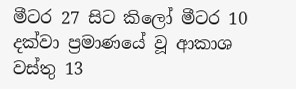මීටර 27 සිට කිලෝ මීටර 10 දක්වා ප්‍රමාණයේ වූ ආකාශ වස්තු 13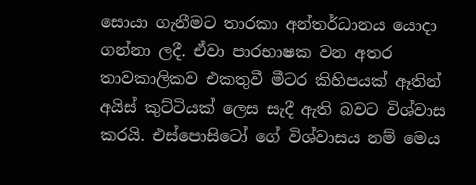සොයා ගැනීමට තාරකා අන්තර්ධානය යොදා ගන්නා ලදී. ඒවා පාරභාෂක වන අතර තාවකාලිකව එකතුවී මීටර කිහිපයක් ඈතින් අයිස් කුට්ටියක් ලෙස සැදී ඇති බවට විශ්වාස කරයි. එස්පොසිටෝ ගේ විශ්වාසය නම් මෙය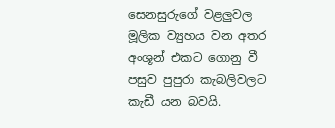සෙනසුරුගේ වළලුවල මූලික ව්‍යුහය වන අතර අංශූන් එකට ගොනු වී පසුව පුපුරා කැබලිවලට කැඩී යන බවයි.